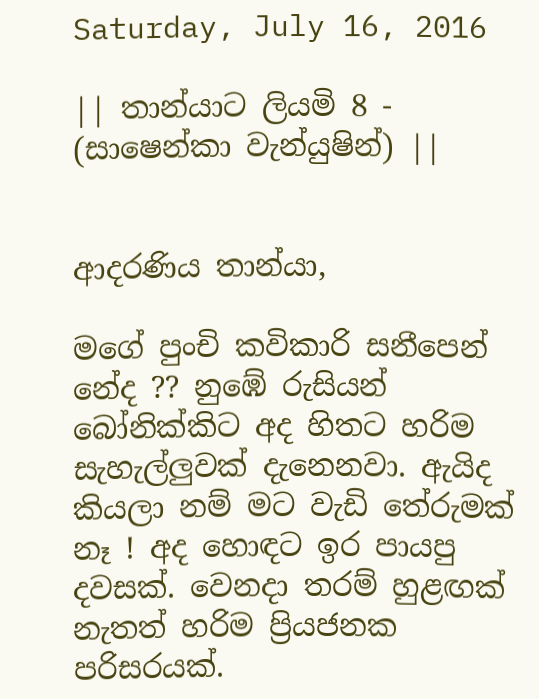Saturday, July 16, 2016

|| තාන්යාට ලියමි 8 - (සාෂෙන්කා වැන්යුෂින්) ||


ආදරණිය තාන්යා,

මගේ පුංචි කවිකාරි සනීපෙන් නේද ?? නුඹේ රුසියන් බෝනික්කිට අද හිතට හරිම සැහැල්ලුවක් දැනෙනවා. ඇයිද කියලා නම් මට වැඩි තේරුමක් නෑ ! අද හොඳට ඉර පායපු දවසක්. වෙනදා තරම් හුළඟක් නැතත් හරිම ප්‍රියජනක පරිසරයක්.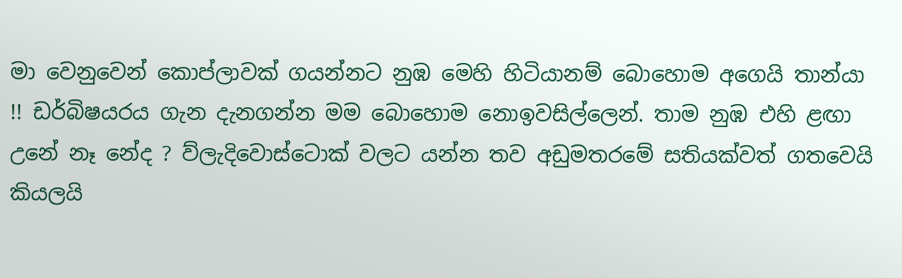මා වෙනුවෙන් කොප්ලාවක් ගයන්නට නුඹ මෙහි හිටියානම් බොහොම අගෙයි තාන්යා !! ඩර්බිෂයරය ගැන දැනගන්න මම බොහොම නොඉවසිල්ලෙන්. තාම නුඹ එහි ළඟා උනේ නෑ නේද ? ව්‍ලැදිවොස්ටොක් වලට යන්න තව අඩුමතරමේ සතියක්වත් ගතවෙයි කියලයි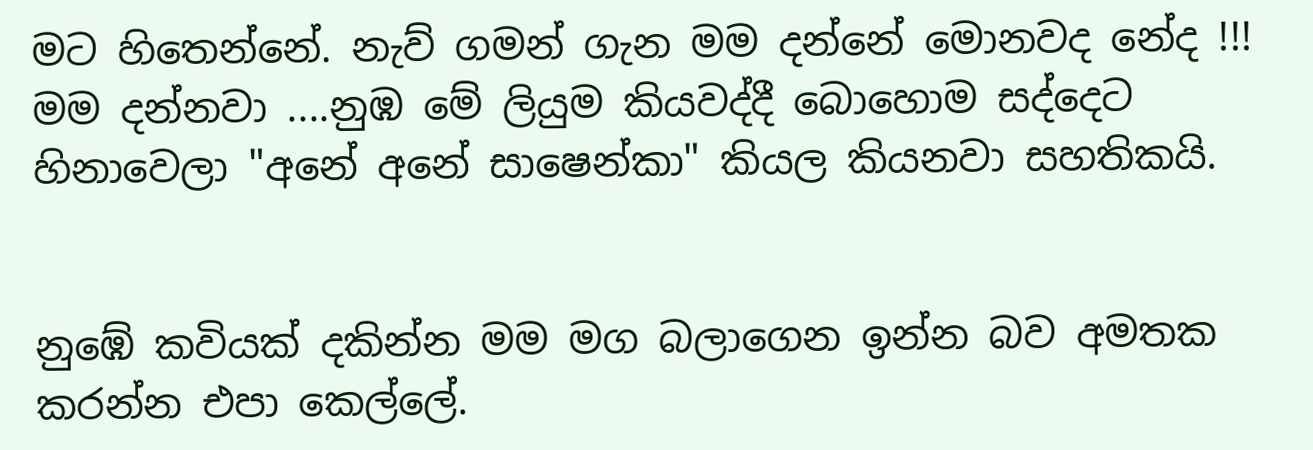මට හිතෙන්නේ. නැව් ගමන් ගැන මම දන්නේ මොනවද නේද !!! මම දන්නවා ....නුඹ මේ ලියුම කියවද්දී බොහොම සද්දෙට හිනාවෙලා "අනේ අනේ සාෂෙන්කා" කියල කියනවා සහතිකයි.


නුඹේ කවියක් දකින්න මම මග බලාගෙන ඉන්න බව අමතක කරන්න එපා කෙල්ලේ.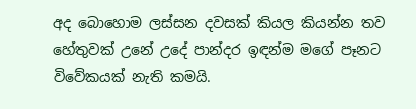අද බොහොම ලස්සන දවසක් කියල කියන්න තව හේතුවක් උනේ උදේ පාන්දර ඉඳන්ම මගේ පෑනට විවේකයක් නැති කමයි.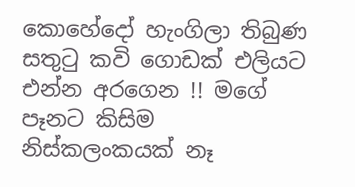කොහේදෝ හැංගිලා තිබුණ සතුටු කවි ගොඩක් එලියට එන්න අරගෙන !! මගේ පෑනට කිසිම නිස්කලංකයක් නෑ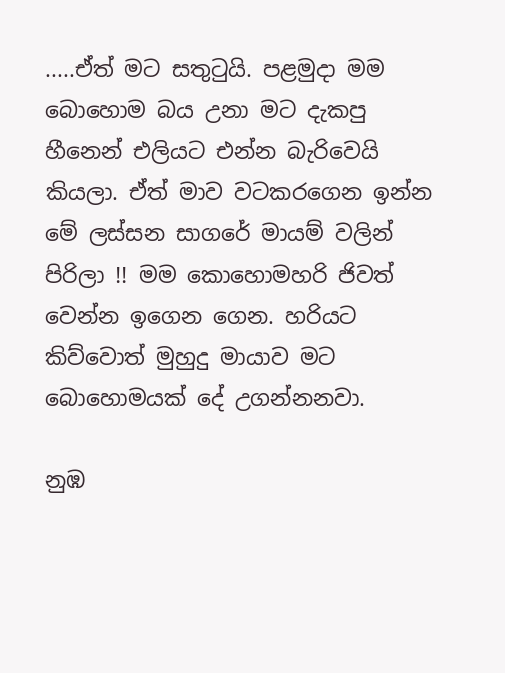.....ඒත් මට සතුටුයි. පළමුදා මම බොහොම බය උනා මට දැකපු හීනෙන් එලියට එන්න බැරිවෙයි කියලා. ඒත් මාව වටකරගෙන ඉන්න මේ ලස්සන සාගරේ මායම් වලින් පිරිලා !! මම කොහොමහරි ජිවත් වෙන්න ඉගෙන ගෙන. හරියට කිව්වොත් මුහුදු මායාව මට බොහොමයක් දේ උගන්නනවා.

නුඹ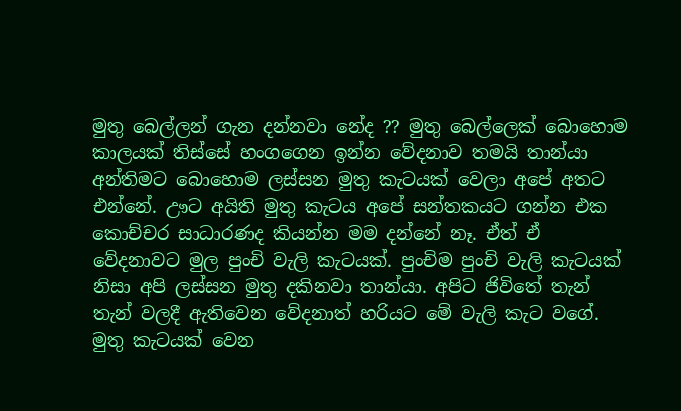මුතු බෙල්ලන් ගැන දන්නවා නේද ?? මුතු බෙල්ලෙක් බොහොම කාලයක් තිස්සේ හංගගෙන ඉන්න වේදනාව තමයි තාන්යා අන්තිමට බොහොම ලස්සන මුතු කැටයක් වෙලා අපේ අතට එන්නේ. ඌට අයිති මුතු කැටය අපේ සන්තකයට ගන්න එක කොච්චර සාධාරණද කියන්න මම දන්නේ නෑ. ඒත් ඒ වේදනාවට මුල පුංචි වැලි කැටයක්. පුංචිම පුංචි වැලි කැටයක් නිසා අපි ලස්සන මුතු දකිනවා තාන්යා. අපිට ජිවිතේ තැන් තැන් වලදී ඇතිවෙන වේදනාත් හරියට මේ වැලි කැට වගේ. මුතු කැටයක් වෙන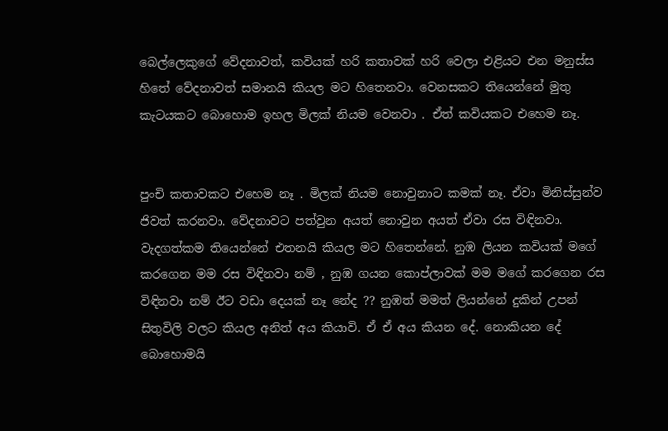බෙල්ලෙකුගේ වේදනාවත්, කවියක් හරි කතාවක් හරි වෙලා එළියට එන මනුස්ස හිතේ වේදනාවත් සමානයි කියල මට හිතෙනවා. වෙනසකට තියෙන්නේ මුතු කැටයකට බොහොම ඉහල මිලක් නියම වෙනවා . ඒත් කවියකට එහෙම නෑ.


පුංචි කතාවකට එහෙම නෑ . මිලක් නියම නොවුනාට කමක් නෑ. ඒවා මිනිස්සුන්ව ජිවත් කරනවා. වේදනාවට පත්වුන අයත් නොවුන අයත් ඒවා රස විඳිනවා. වැදගත්කම තියෙන්නේ එතනයි කියල මට හිතෙන්නේ. නුඹ ලියන කවියක් මගේ කරගෙන මම රස විඳිනවා නම් , නුඹ ගයන කොප්ලාවක් මම මගේ කරගෙන රස විඳිනවා නම් ඊට වඩා දෙයක් නෑ නේද ?? නුඹත් මමත් ලියන්නේ දුකින් උපන් සිතුවිලි වලට කියල අනිත් අය කියාවි. ඒ ඒ අය කියන දේ. නොකියන දේ බොහොමයි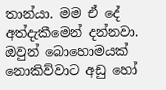තාන්යා. මම ඒ දේ අත්දැකීමෙන් දන්නවා. ඔවුන් බොහොමයක් නොකිව්වාට අඩු හෝ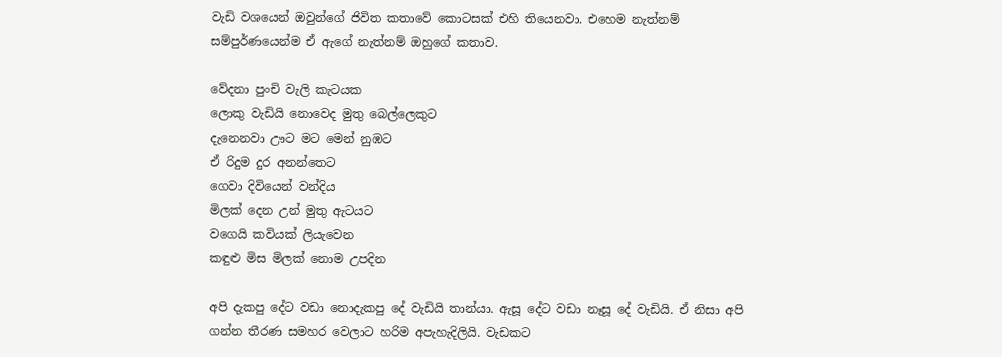වැඩි වශයෙන් ඔවුන්ගේ ජිවිත කතාවේ කොටසක් එහි තියෙනවා. එහෙම නැත්නම් සම්පුර්ණයෙන්ම ඒ ඇගේ නැත්නම් ඔහුගේ කතාව.

වේදනා පුංචි වැලි කැටයක
ලොකු වැඩියි නොවෙද මුතු බෙල්ලෙකුට
දැනෙනවා ඌට මට මෙන් නුඹට
ඒ රිදුම දුර අනන්තෙට
ගෙවා දිවියෙන් වන්දිය
මිලක් දෙන උන් මුතු ඇටයට
වගෙයි කවියක් ලියැවෙන
කඳුළු මිස මිලක් නොම උපදින

අපි දැකපු දේට වඩා නොදැකපු දේ වැඩියි තාන්යා. ඇසූ දේට වඩා නෑසූ දේ වැඩියි. ඒ නිසා අපි ගන්න තීරණ සමහර වෙලාට හරිම අපැහැදිලියි. වැඩකට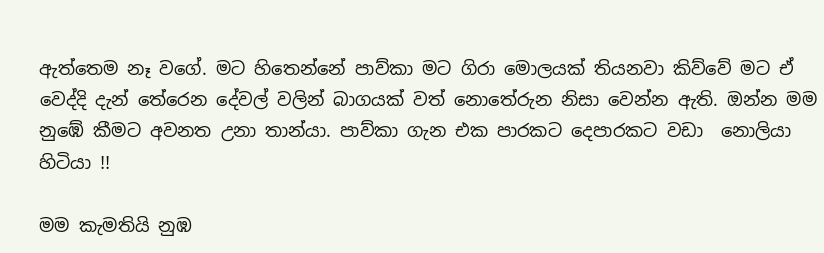ඇත්තෙම නෑ වගේ. මට හිතෙන්නේ පාව්කා මට ගිරා මොලයක් තියනවා කිව්වේ මට ඒ වෙද්දි දැන් තේරෙන දේවල් වලින් බාගයක් වත් නොතේරුන නිසා වෙන්න ඇති. ඔන්න මම නුඹේ කීමට අවනත උනා තාන්යා. පාව්කා ගැන එක පාරකට දෙපාරකට වඩා  නොලියා හිටියා !!

මම කැමතියි නුඹ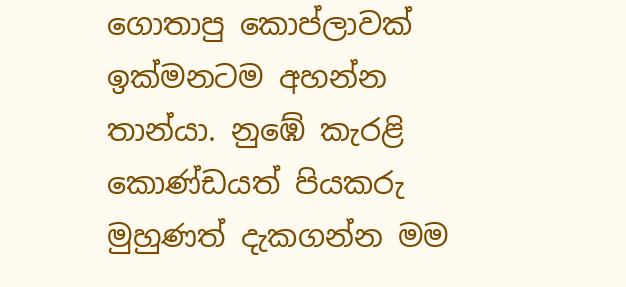ගොතාපු කොප්ලාවක් ඉක්මනටම අහන්න තාන්යා. නුඹේ කැරළි කොණ්ඩයත් පියකරු මුහුණත් දැකගන්න මම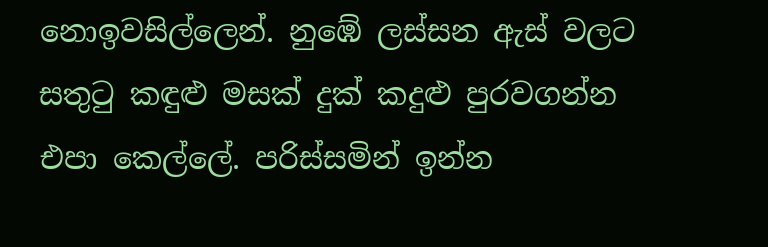නොඉවසිල්ලෙන්. නුඹේ ලස්සන ඇස් වලට සතුටු කඳුළු මසක් දුක් කදුළු පුරවගන්න එපා කෙල්ලේ. පරිස්සමින් ඉන්න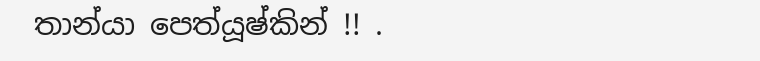තාන්යා පෙත්යූෂ්කින් !! .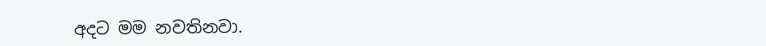අදට මම නවතිනවා.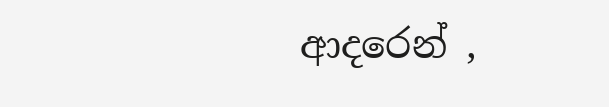ආදරෙන් ,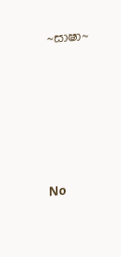~සාෂා~







No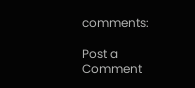comments:

Post a Comment